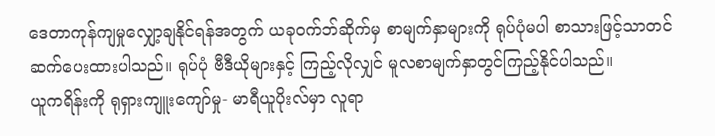ဒေတာကုန်ကျမှုလျှော့ချနိုင်ရန်အတွက် ယခုဝက်ဘ်ဆိုက်မှ စာမျက်နှာများကို ရုပ်ပုံမပါ စာသားဖြင့်သာတင်ဆက်ပေးထားပါသည်။ ရုပ်ပုံ ဗီဒီယိုများနှင့် ကြည့်လိုလျှင် မူလစာမျက်နှာတွင်ကြည့်နိုင်ပါသည်။
ယူကရိန်းကို ရုရှားကျူးကျော်မှု- မာရီယူပိုးလ်မှာ လူရာ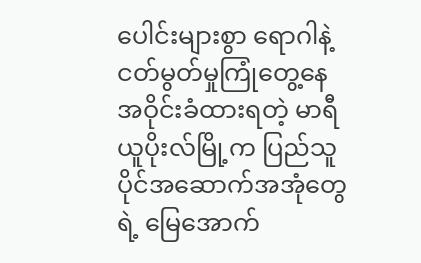ပေါင်းများစွာ ရောဂါနဲ့ငတ်မွတ်မှုကြုံတွေ့နေ
အဝိုင်းခံထားရတဲ့ မာရီယူပိုးလ်မြို့က ပြည်သူပိုင်အဆောက်အအုံတွေရဲ့ မြေအောက်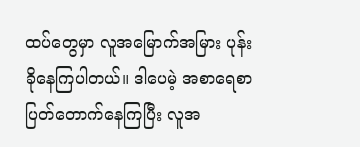ထပ်တွေမှာ လူအမြောက်အမြား ပုန်းခိုနေကြပါတယ်။ ဒါပေမဲ့ အစာရေစာ ပြတ်တောက်နေကြပြီး လူအ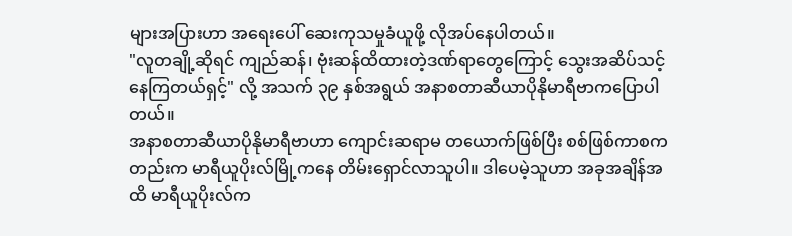များအပြားဟာ အရေးပေါ် ဆေးကုသမှုခံယူဖို့ လိုအပ်နေပါတယ်။
"လူတချို့ဆိုရင် ကျည်ဆန်၊ ဗုံးဆန်ထိထားတဲ့ဒဏ်ရာတွေကြောင့် သွေးအဆိပ်သင့်နေကြတယ်ရှင့်" လို့ အသက် ၃၉ နှစ်အရွယ် အနာစတာဆီယာပိုနိုမာရီဗာကပြောပါတယ်။
အနာစတာဆီယာပိုနိုမာရီဗာဟာ ကျောင်းဆရာမ တယောက်ဖြစ်ပြီး စစ်ဖြစ်ကာစကတည်းက မာရီယူပိုးလ်မြို့ကနေ တိမ်းရှောင်လာသူပါ။ ဒါပေမဲ့သူဟာ အခုအချိန်အထိ မာရီယူပိုးလ်က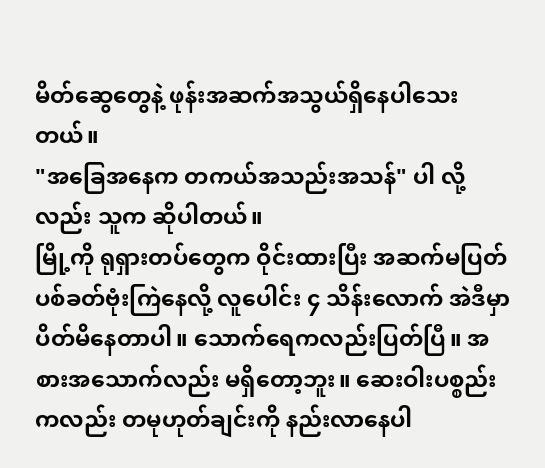မိတ်ဆွေတွေနဲ့ ဖုန်းအဆက်အသွယ်ရှိနေပါသေးတယ်။
"အခြေအနေက တကယ်အသည်းအသန်" ပါ လို့လည်း သူက ဆိုပါတယ်။
မြို့ကို ရုရှားတပ်တွေက ဝိုင်းထားပြီး အဆက်မပြတ် ပစ်ခတ်ဗုံးကြဲနေလို့ လူပေါင်း ၄ သိန်းလောက် အဲဒီမှာ ပိတ်မိနေတာပါ။ သောက်ရေကလည်းပြတ်ပြီ။ အစားအသောက်လည်း မရှိတော့ဘူး။ ဆေးဝါးပစ္စည်းကလည်း တမုဟုတ်ချင်းကို နည်းလာနေပါ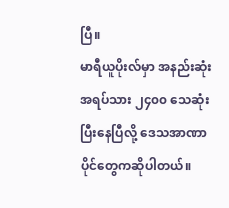ပြီ။
မာရီယူပိုးလ်မှာ အနည်းဆုံးအရပ်သား ၂၄၀၀ သေဆုံးပြီးနေပြီလို့ ဒေသအာဏာပိုင်တွေကဆိုပါတယ်။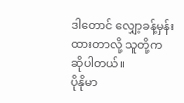ဒါတောင် လျှော့ခန့်မှန်းထားတာလို့ သူတို့ကဆိုပါတယ်။
ပိုနိုမာ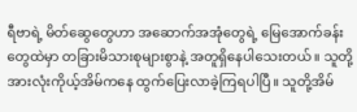ရီဗာရဲ့ မိတ်ဆွေတွေဟာ အဆောက်အအုံတွေရဲ့ မြေအောက်ခန်းတွေထဲမှာ တခြားမိသားစုများစွာနဲ့ အတူရှိနေပါသေးတယ်။ သူတို့အားလုံးကိုယ့်အိမ်ကနေ ထွက်ပြေးလာခဲ့ကြရပါပြီ။ သူတို့အိမ်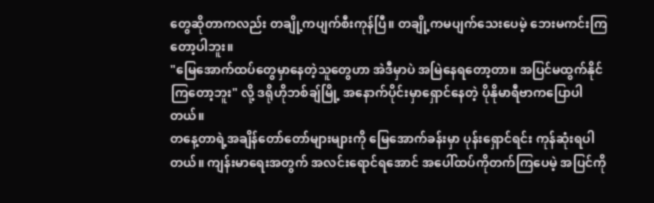တွေဆိုတာကလည်း တချို့ကပျက်စီးကုန်ပြီ။ တချို့ကမပျက်သေးပေမဲ့ ဘေးမကင်းကြတော့ပါဘူး။
"မြေအောက်ထပ်တွေမှာနေတဲ့သူတွေဟာ အဲဒီမှာပဲ အမြဲနေရတော့တာ။ အပြင်မထွက်နိုင်ကြတော့ဘူး" လို့ ဒရိုဟိုဘစ်ချ်မြို့ အနောက်ပိုင်းမှာရှောင်နေတဲ့ ပိုနိုမာရီဗာကပြောပါတယ်။
တနေ့တာရဲ့အချိန်တော်တော်များများကို မြေအောက်ခန်းမှာ ပုန်းရှောင်ရင်း ကုန်ဆုံးရပါတယ်။ ကျန်းမာရေးအတွက် အလင်းရောင်ရအောင် အပေါ်ထပ်ကိုတက်ကြပေမဲ့ အပြင်ကို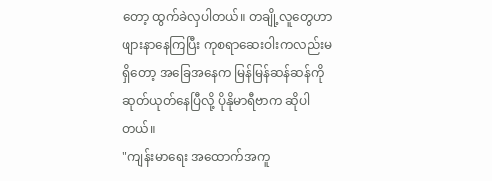တော့ ထွက်ခဲလှပါတယ်။ တချို့လူတွေဟာ ဖျားနာနေကြပြီး ကုစရာဆေးဝါးကလည်းမရှိတော့ အခြေအနေက မြန်မြန်ဆန်ဆန်ကို ဆုတ်ယုတ်နေပြီလို့ ပိုနိုမာရီဗာက ဆိုပါတယ်။
"ကျန်းမာရေး အထောက်အကူ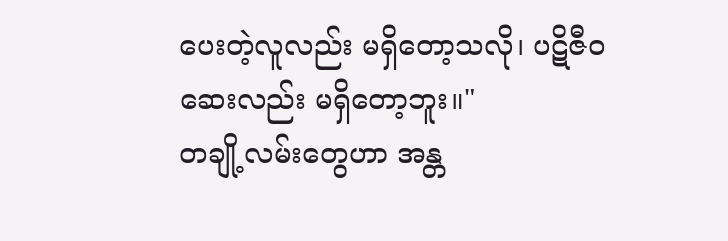ပေးတဲ့လူလည်း မရှိတော့သလို၊ ပဋိဇီဝဆေးလည်း မရှိတော့ဘူး။"
တချို့လမ်းတွေဟာ အန္တ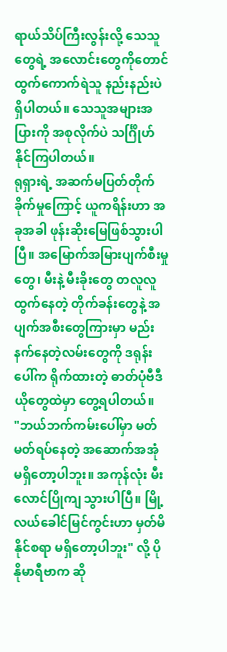ရာယ်သိပ်ကြီးလွန်းလို့ သေသူတွေရဲ့ အလောင်းတွေကိုတောင် ထွက်ကောက်ရဲသူ နည်းနည်းပဲ ရှိပါတယ်။ သေသူအများအပြားကို အစုလိုက်ပဲ သင်္ဂြိုဟ်နိုင်ကြပါတယ်။
ရုရှားရဲ့ အဆက်မပြတ်တိုက်ခိုက်မှုကြောင့် ယူကရိန်းဟာ အခုအခါ ဖုန်းဆိုးမြေဖြစ်သွားပါပြီ။ အမြောက်အမြားပျက်စီးမှုတွေ၊ မီးနဲ့ မီးခိုးတွေ တလူလူထွက်နေတဲ့ တိုက်ခန်းတွေနဲ့ အပျက်အစီးတွေကြားမှာ မည်းနက်နေတဲ့လမ်းတွေကို ဒရုန်းပေါ်က ရိုက်ထားတဲ့ ဓာတ်ပုံဗီဒီယိုတွေထဲမှာ တွေ့ရပါတယ်။
"ဘယ်ဘက်ကမ်းပေါ်မှာ မတ်မတ်ရပ်နေတဲ့ အဆောက်အအုံ မရှိတော့ပါဘူး။ အကုန်လုံး မီးလောင်ပြိုကျ သွားပါပြီ။ မြို့လယ်ခေါင်မြင်ကွင်းဟာ မှတ်မိနိုင်စရာ မရှိတော့ပါဘူး" လို့ ပိုနိုမာရီဗာက ဆို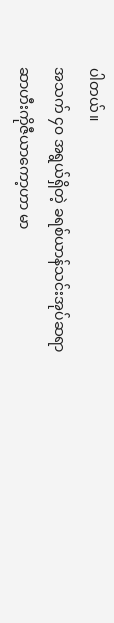ပါတယ်။
အသက် ၄၀ အရွယ်ရှိတဲ့ ခရစ်ယာန်သင်းအုပ်ဆရာ ဆာဟီးကိုဇီယာကော့ဟာ မာ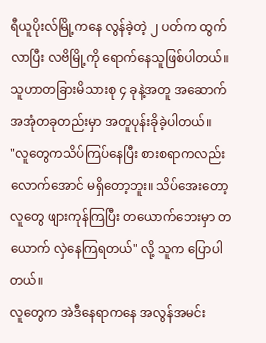ရီယူပိုးလ်မြို့ကနေ လွန်ခဲ့တဲ့ ၂ ပတ်က ထွက်လာပြီး လဗိမြို့ကို ရောက်နေသူဖြစ်ပါတယ်။ သူဟာတခြားမိသားစု ၄ ခုနဲ့အတူ အဆောက်အအုံတခုတည်းမှာ အတူပုန်းခိုခဲ့ပါတယ်။
"လူတွေကသိပ်ကြပ်နေပြီး စားစရာကလည်း လောက်အောင် မရှိတော့ဘူး။ သိပ်အေးတော့ လူတွေ ဖျားကုန်ကြပြီး တယောက်ဘေးမှာ တယောက် လှဲနေကြရတယ်" လို့ သူက ပြောပါတယ်။
လူတွေက အဲဒီနေရာကနေ အလွန်အမင်း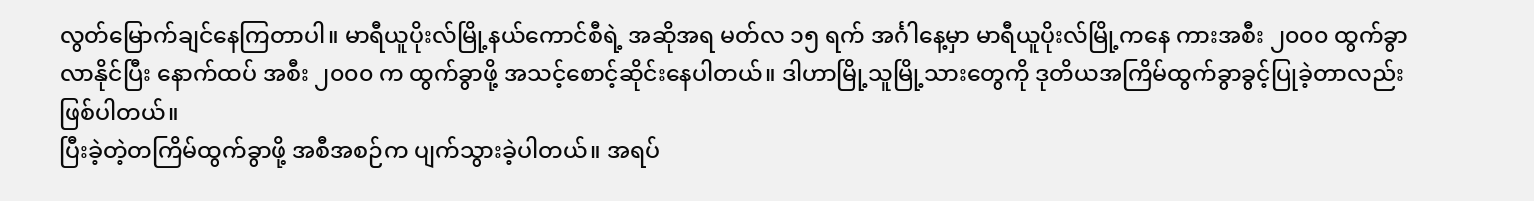လွတ်မြောက်ချင်နေကြတာပါ။ မာရီယူပိုးလ်မြို့နယ်ကောင်စီရဲ့ အဆိုအရ မတ်လ ၁၅ ရက် အင်္ဂါနေ့မှာ မာရီယူပိုးလ်မြို့ကနေ ကားအစီး ၂၀၀၀ ထွက်ခွာလာနိုင်ပြီး နောက်ထပ် အစီး ၂၀၀၀ က ထွက်ခွာဖို့ အသင့်စောင့်ဆိုင်းနေပါတယ်။ ဒါဟာမြို့သူမြို့သားတွေကို ဒုတိယအကြိမ်ထွက်ခွာခွင့်ပြုခဲ့တာလည်း ဖြစ်ပါတယ်။
ပြီးခဲ့တဲ့တကြိမ်ထွက်ခွာဖို့ အစီအစဉ်က ပျက်သွားခဲ့ပါတယ်။ အရပ်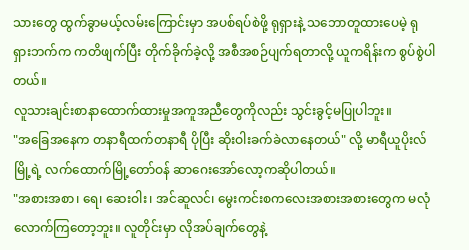သားတွေ ထွက်ခွာမယ့်လမ်းကြောင်းမှာ အပစ်ရပ်စဲဖို့ ရုရှားနဲ့ သဘောတူထားပေမဲ့ ရုရှားဘက်က ကတိဖျက်ပြီး တိုက်ခိုက်ခဲ့လို့ အစီအစဉ်ပျက်ရတာလို့ ယူကရိန်းက စွပ်စွဲပါတယ်။
လူသားချင်းစာနာထောက်ထားမှုအကူအညီတွေကိုလည်း သွင်းခွင့်မပြုပါဘူး။
"အခြေအနေက တနာရီထက်တနာရီ ပိုပြီး ဆိုးဝါးခက်ခဲလာနေတယ်" လို့ မာရီယူပိုးလ်မြို့ရဲ့ လက်ထောက်မြို့တော်ဝန် ဆာဂေးအော်လော့ကဆိုပါတယ်။
"အစားအစာ၊ ရေ၊ ဆေးဝါး၊ အင်ဆူလင်၊ မွေးကင်းစကလေးအစားအစားတွေက မလုံလောက်ကြတော့ဘူး။ လူတိုင်းမှာ လိုအပ်ချက်တွေနဲ့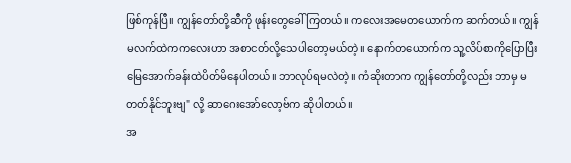ဖြစ်ကုန်ပြီ။ ကျွန်တော်တို့ဆီကို ဖုန်းတွေခေါ်ကြတယ်။ ကလေးအမေတယောက်က ဆက်တယ်။ ကျွန်မလက်ထဲကကလေးဟာ အစာငတ်လို့သေပါတော့မယ်တဲ့။ နောက်တယောက်က သူ့လိပ်စာကိုပြောပြီး မြေအောက်ခန်းထဲပိတ်မိနေပါတယ်။ ဘာလုပ်ရမလဲတဲ့။ ကံဆိုးတာက ကျွန်တော်တို့လည်း ဘာမှ မတတ်နိုင်ဘူးဗျ" လို့ ဆာဂေးအော်လော့ဗ်က ဆိုပါတယ်။
အ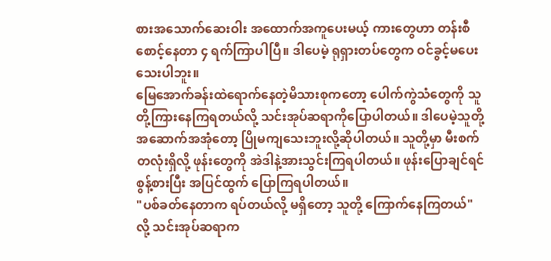စားအသောက်ဆေးဝါး အထောက်အကူပေးမယ့် ကားတွေဟာ တန်းစီစောင့်နေတာ ၄ ရက်ကြာပါပြီ။ ဒါပေမဲ့ ရုရှားတပ်တွေက ဝင်ခွင့်မပေးသေးပါဘူး။
မြေအောက်ခန်းထဲရောက်နေတဲ့မိသားစုကတော့ ပေါက်ကွဲသံတွေကို သူတို့ကြားနေကြရတယ်လို့ သင်းအုပ်ဆရာကိုပြောပါတယ်။ ဒါပေမဲ့သူတို့အဆောက်အအုံတော့ ပြိုမကျသေးဘူးလို့ဆိုပါတယ်။ သူတို့မှာ မီးစက်တလုံးရှိလို့ ဖုန်းတွေကို အဲဒါနဲ့အားသွင်းကြရပါတယ်။ ဖုန်းပြောချင်ရင် စွန့်စားပြီး အပြင်ထွက် ပြောကြရပါတယ်။
"ပစ်ခတ်နေတာက ရပ်တယ်လို့ မရှိတော့ သူတို့ ကြောက်နေကြတယ်" လို့ သင်းအုပ်ဆရာက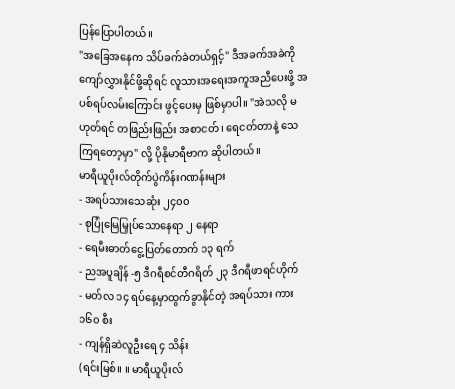ပြန်ပြောပါတယ်။
"အခြေအနေက သိပ်ခက်ခဲတယ်ရှင့်" ဒီအခက်အခဲကို ကျော်လွှားနိုင်ဖို့ဆိုရင် လူသားအရေးအကူအညီပေးဖို့ အပစ်ရပ်လမ်းကြောင်း ဖွင့်ပေးမှ ဖြစ်မှာပါ။ "အဲသလို မဟုတ်ရင် တဖြည်းဖြည်း အစာငတ်၊ ရေငတ်တာနဲ့ သေကြရတော့မှာ" လို့ ပိုနိုမာရီဗာက ဆိုပါတယ်။
မာရီယူပိုးလ်တိုက်ပွဲကိန်းဂဏန်းများ
- အရပ်သားသေဆုံး ၂၄၀၀
- စုပြုံမြေမြှုပ်သောနေရာ ၂ နေရာ
- ရေမီးဓာတ်ငွေ့ပြတ်တောက် ၁၃ ရက်
- ညအပူချိန် -၅ ဒီဂရီစင်တီဂရိတ် ၂၃ ဒီဂရီဖာရင်ဟိုက်
- မတ်လ ၁၄ ရပ်နေ့မှာထွက်ခွာနိုင်တဲ့ အရပ်သား ကား ၁၆၀ စီး
- ကျန်ရှိဆဲလူဦးရေ ၄ သိန်း
(ရင်းမြစ်။ ။ မာရီယူပိုးလ်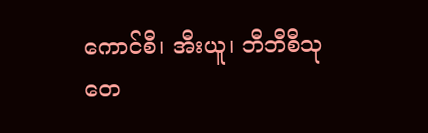ကောင်စီ၊ အီးယူ၊ ဘီဘီစီသုတေ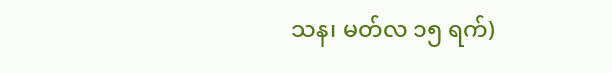သန၊ မတ်လ ၁၅ ရက်)